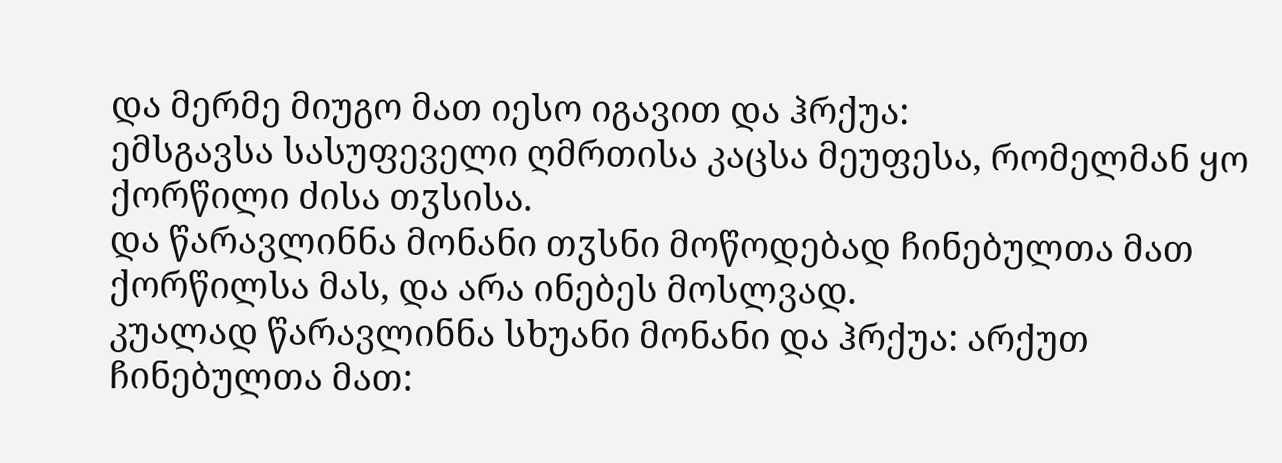და მერმე მიუგო მათ იესო იგავით და ჰრქუა:
ემსგავსა სასუფეველი ღმრთისა კაცსა მეუფესა, რომელმან ყო ქორწილი ძისა თჳსისა.
და წარავლინნა მონანი თჳსნი მოწოდებად ჩინებულთა მათ ქორწილსა მას, და არა ინებეს მოსლვად.
კუალად წარავლინნა სხუანი მონანი და ჰრქუა: არქუთ ჩინებულთა მათ: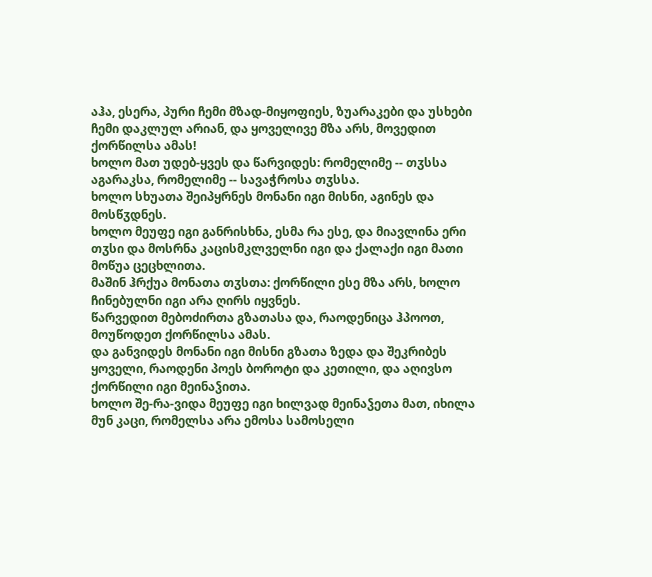აჰა, ესერა, პური ჩემი მზად-მიყოფიეს, ზუარაკები და უსხები ჩემი დაკლულ არიან, და ყოველივე მზა არს, მოვედით ქორწილსა ამას!
ხოლო მათ უდებ-ყვეს და წარვიდეს: რომელიმე -- თჳსსა აგარაკსა, რომელიმე -- სავაჭროსა თჳსსა.
ხოლო სხუათა შეიპყრნეს მონანი იგი მისნი, აგინეს და მოსწჳდნეს.
ხოლო მეუფე იგი განრისხნა, ესმა რა ესე, და მიავლინა ერი თჳსი და მოსრნა კაცისმკლველნი იგი და ქალაქი იგი მათი მოწუა ცეცხლითა.
მაშინ ჰრქუა მონათა თჳსთა: ქორწილი ესე მზა არს, ხოლო ჩინებულნი იგი არა ღირს იყვნეს.
წარვედით მებოძირთა გზათასა და, რაოდენიცა ჰპოოთ, მოუწოდეთ ქორწილსა ამას.
და განვიდეს მონანი იგი მისნი გზათა ზედა და შეკრიბეს ყოველი, რაოდენი პოეს ბოროტი და კეთილი, და აღივსო ქორწილი იგი მეინაჴითა.
ხოლო შე-რა-ვიდა მეუფე იგი ხილვად მეინაჴეთა მათ, იხილა მუნ კაცი, რომელსა არა ემოსა სამოსელი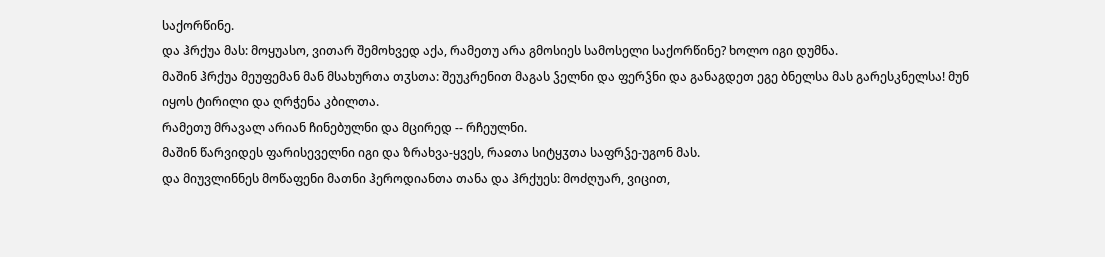საქორწინე.
და ჰრქუა მას: მოყუასო, ვითარ შემოხვედ აქა, რამეთუ არა გმოსიეს სამოსელი საქორწინე? ხოლო იგი დუმნა.
მაშინ ჰრქუა მეუფემან მან მსახურთა თჳსთა: შეუკრენით მაგას ჴელნი და ფერჴნი და განაგდეთ ეგე ბნელსა მას გარესკნელსა! მუნ იყოს ტირილი და ღრჭენა კბილთა.
რამეთუ მრავალ არიან ჩინებულნი და მცირედ -- რჩეულნი.
მაშინ წარვიდეს ფარისეველნი იგი და ზრახვა-ყვეს, რაჲთა სიტყჳთა საფრჴე-უგონ მას.
და მიუვლინნეს მოწაფენი მათნი ჰეროდიანთა თანა და ჰრქუეს: მოძღუარ, ვიცით,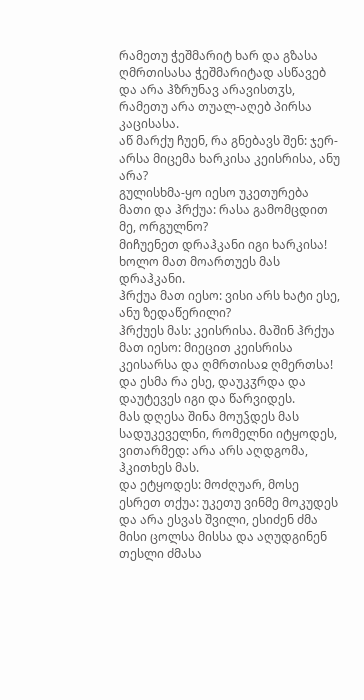რამეთუ ჭეშმარიტ ხარ და გზასა ღმრთისასა ჭეშმარიტად ასწავებ და არა ჰზრუნავ არავისთჳს, რამეთუ არა თუალ-აღებ პირსა კაცისასა.
აწ მარქუ ჩუენ, რა გნებავს შენ: ჯერ-არსა მიცემა ხარკისა კეისრისა, ანუ არა?
გულისხმა-ყო იესო უკეთურება მათი და ჰრქუა: რასა გამომცდით მე, ორგულნო?
მიჩუენეთ დრაჰკანი იგი ხარკისა! ხოლო მათ მოართუეს მას დრაჰკანი.
ჰრქუა მათ იესო: ვისი არს ხატი ესე, ანუ ზედაწერილი?
ჰრქუეს მას: კეისრისა. მაშინ ჰრქუა მათ იესო: მიეცით კეისრისა კეისარსა და ღმრთისაჲ ღმერთსა!
და ესმა რა ესე, დაუკჳრდა და დაუტევეს იგი და წარვიდეს.
მას დღესა შინა მოუჴდეს მას სადუკეველნი, რომელნი იტყოდეს, ვითარმედ: არა არს აღდგომა, ჰკითხეს მას.
და ეტყოდეს: მოძღუარ, მოსე ესრეთ თქუა: უკეთუ ვინმე მოკუდეს და არა ესვას შვილი, ესიძენ ძმა მისი ცოლსა მისსა და აღუდგინენ თესლი ძმასა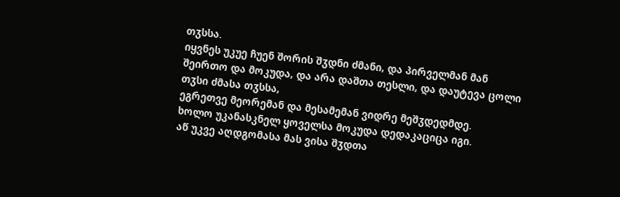თჳსსა.
იყვნეს უკუე ჩუენ შორის შჳდნი ძმანი, და პირველმან მან შეირთო და მოკუდა, და არა დაშთა თესლი, და დაუტევა ცოლი თჳსი ძმასა თჳსსა,
ეგრეთვე მეორემან და მესამემან ვიდრე მეშჳდედმდე.
ხოლო უკანასკნელ ყოველსა მოკუდა დედაკაციცა იგი.
აწ უკვე აღდგომასა მას ვისა შჳდთა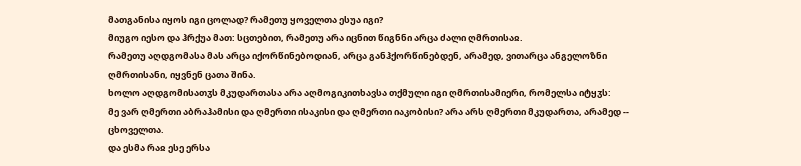მათგანისა იყოს იგი ცოლად? რამეთუ ყოველთა ესუა იგი?
მიუგო იესო და ჰრქუა მათ: სცთებით, რამეთუ არა იცნით წიგნნი არცა ძალი ღმრთისაჲ.
რამეთუ აღდგომასა მას არცა იქორწინებოდიან, არცა განჰქორწინებდენ, არამედ, ვითარცა ანგელოზნი ღმრთისანი, იყვნენ ცათა შინა.
ხოლო აღდგომისათჳს მკუდართასა არა აღმოგიკითხავსა თქმული იგი ღმრთისამიერი, რომელსა იტყჳს:
მე ვარ ღმერთი აბრაჰამისი და ღმერთი ისაკისი და ღმერთი იაკობისი? არა არს ღმერთი მკუდართა, არამედ -- ცხოველთა.
და ესმა რაჲ ესე ერსა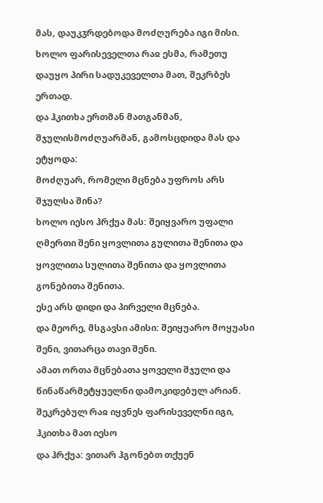მას, დაუკჳრდებოდა მოძღურება იგი მისი.
ხოლო ფარისეველთა რაჲ ესმა, რამეთუ დაუყო პირი სადუკეველთა მათ, შეკრბეს ერთად.
და ჰკითხა ერთმან მათგანმან, შჯულისმოძღუარმან, გამოსცდიდა მას და ეტყოდა:
მოძღუარ, რომელი მცნება უფროს არს შჯულსა შინა?
ხოლო იესო ჰრქუა მას: შეიყვარო უფალი ღმერთი შენი ყოვლითა გულითა შენითა და ყოვლითა სულითა შენითა და ყოვლითა გონებითა შენითა.
ესე არს დიდი და პირველი მცნება.
და მეორე, მსგავსი ამისი: შეიყუარო მოყუასი შენი, ვითარცა თავი შენი.
ამათ ორთა მცნებათა ყოველი შჯული და წინაწარმეტყუელნი დამოკიდებულ არიან.
შეკრებულ რაჲ იყვნეს ფარისეველნი იგი, ჰკითხა მათ იესო
და ჰრქუა: ვითარ ჰგონებთ თქუენ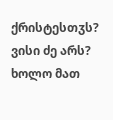ქრისტესთჳს? ვისი ძე არს? ხოლო მათ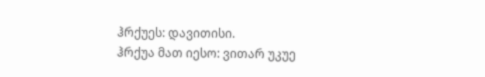ჰრქუეს: დავითისი.
ჰრქუა მათ იესო: ვითარ უკუე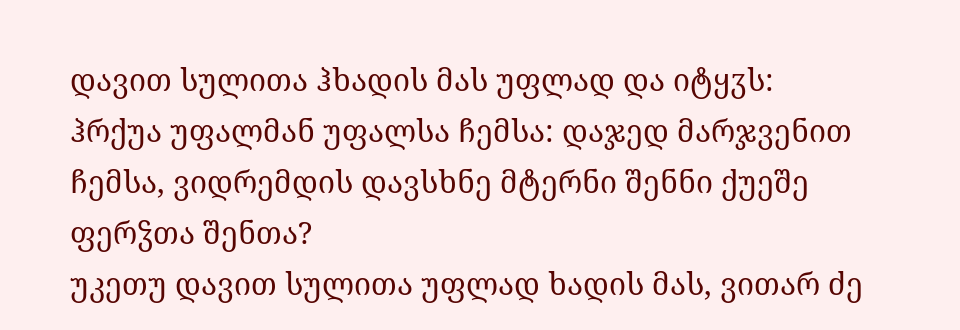დავით სულითა ჰხადის მას უფლად და იტყჳს:
ჰრქუა უფალმან უფალსა ჩემსა: დაჯედ მარჯვენით ჩემსა, ვიდრემდის დავსხნე მტერნი შენნი ქუეშე ფერჴთა შენთა?
უკეთუ დავით სულითა უფლად ხადის მას, ვითარ ძე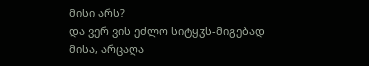მისი არს?
და ვერ ვის ეძლო სიტყჳს-მიგებად მისა, არცაღა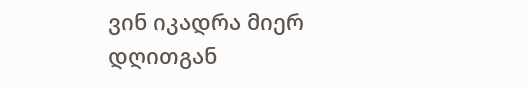ვინ იკადრა მიერ დღითგან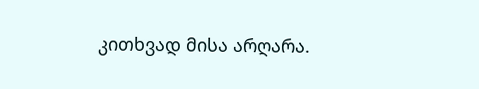კითხვად მისა არღარა.